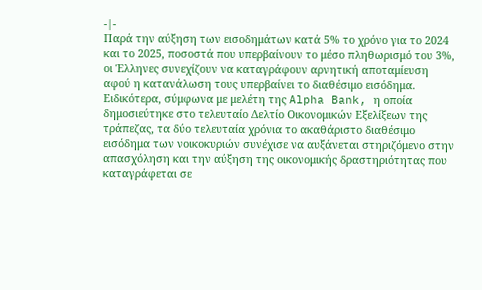-|-
Παρά την αύξηση των εισοδημάτων κατά 5% το χρόνο για το 2024 και το 2025, ποσοστά που υπερβαίνουν το μέσο πληθωρισμό του 3%, οι Έλληνες συνεχίζουν να καταγράφουν αρνητική αποταμίευση αφού η κατανάλωση τους υπερβαίνει το διαθέσιμο εισόδημα.
Ειδικότερα, σύμφωνα με μελέτη της Alpha Bank, η οποία δημοσιεύτηκε στο τελευταίο Δελτίο Οικονομικών Εξελίξεων της τράπεζας, τα δύο τελευταία χρόνια το ακαθάριστο διαθέσιμο εισόδημα των νοικοκυριών συνέχισε να αυξάνεται στηριζόμενο στην απασχόληση και την αύξηση της οικονομικής δραστηριότητας που καταγράφεται σε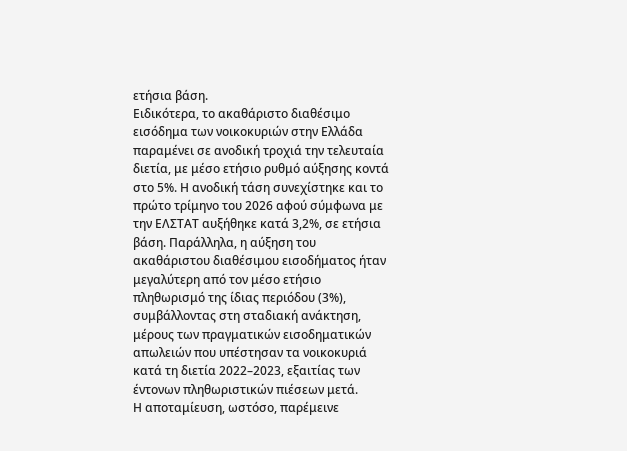ετήσια βάση.
Ειδικότερα, το ακαθάριστο διαθέσιμο εισόδημα των νοικοκυριών στην Ελλάδα παραμένει σε ανοδική τροχιά την τελευταία διετία, με μέσο ετήσιο ρυθμό αύξησης κοντά στο 5%. Η ανοδική τάση συνεχίστηκε και το πρώτο τρίμηνο του 2026 αφού σύμφωνα με την ΕΛΣΤΑΤ αυξήθηκε κατά 3,2%, σε ετήσια βάση. Παράλληλα, η αύξηση του ακαθάριστου διαθέσιμου εισοδήματος ήταν μεγαλύτερη από τον μέσο ετήσιο πληθωρισμό της ίδιας περιόδου (3%), συμβάλλοντας στη σταδιακή ανάκτηση, μέρους των πραγματικών εισοδηματικών απωλειών που υπέστησαν τα νοικοκυριά κατά τη διετία 2022–2023, εξαιτίας των έντονων πληθωριστικών πιέσεων μετά.
Η αποταμίευση, ωστόσο, παρέμεινε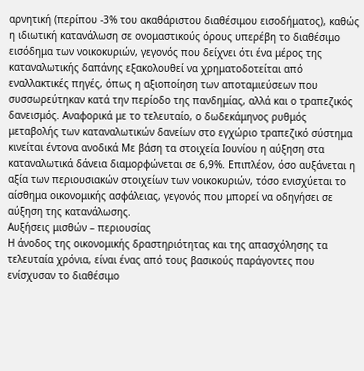αρνητική (περίπου -3% του ακαθάριστου διαθέσιμου εισοδήματος), καθώς η ιδιωτική κατανάλωση σε ονομαστικούς όρους υπερέβη το διαθέσιμο εισόδημα των νοικοκυριών, γεγονός που δείχνει ότι ένα μέρος της καταναλωτικής δαπάνης εξακολουθεί να χρηματοδοτείται από εναλλακτικές πηγές, όπως η αξιοποίηση των αποταμιεύσεων που συσσωρεύτηκαν κατά την περίοδο της πανδημίας, αλλά και ο τραπεζικός δανεισμός. Αναφορικά με το τελευταίο, ο δωδεκάμηνος ρυθμός μεταβολής των καταναλωτικών δανείων στο εγχώριο τραπεζικό σύστημα κινείται έντονα ανοδικά Με βάση τα στοιχεία Ιουνίου η αύξηση στα καταναλωτικά δάνεια διαμορφώνεται σε 6,9%. Επιπλέον, όσο αυξάνεται η αξία των περιουσιακών στοιχείων των νοικοκυριών, τόσο ενισχύεται το αίσθημα οικονομικής ασφάλειας, γεγονός που μπορεί να οδηγήσει σε αύξηση της κατανάλωσης.
Αυξήσεις μισθών – περιουσίας
Η άνοδος της οικονομικής δραστηριότητας και της απασχόλησης τα τελευταία χρόνια, είναι ένας από τους βασικούς παράγοντες που ενίσχυσαν το διαθέσιμο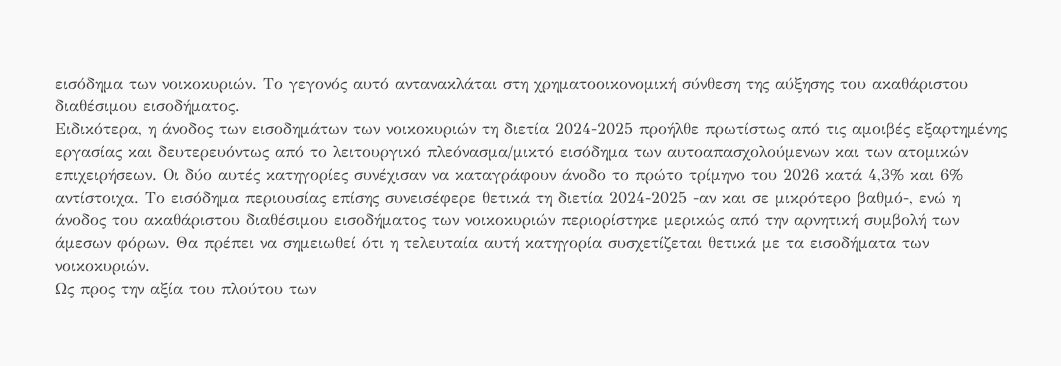εισόδημα των νοικοκυριών. Το γεγονός αυτό αντανακλάται στη χρηματοοικονομική σύνθεση της αύξησης του ακαθάριστου διαθέσιμου εισοδήματος.
Ειδικότερα, η άνοδος των εισοδημάτων των νοικοκυριών τη διετία 2024-2025 προήλθε πρωτίστως από τις αμοιβές εξαρτημένης εργασίας και δευτερευόντως από το λειτουργικό πλεόνασμα/μικτό εισόδημα των αυτοαπασχολούμενων και των ατομικών επιχειρήσεων. Οι δύο αυτές κατηγορίες συνέχισαν να καταγράφουν άνοδο το πρώτο τρίμηνο του 2026 κατά 4,3% και 6% αντίστοιχα. Το εισόδημα περιουσίας επίσης συνεισέφερε θετικά τη διετία 2024-2025 -αν και σε μικρότερο βαθμό-, ενώ η άνοδος του ακαθάριστου διαθέσιμου εισοδήματος των νοικοκυριών περιορίστηκε μερικώς από την αρνητική συμβολή των άμεσων φόρων. Θα πρέπει να σημειωθεί ότι η τελευταία αυτή κατηγορία συσχετίζεται θετικά με τα εισοδήματα των νοικοκυριών.
Ως προς την αξία του πλούτου των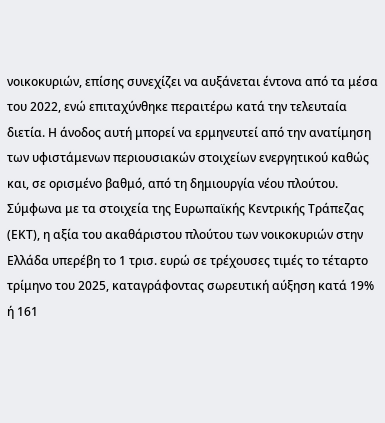νοικοκυριών, επίσης συνεχίζει να αυξάνεται έντονα από τα μέσα του 2022, ενώ επιταχύνθηκε περαιτέρω κατά την τελευταία διετία. Η άνοδος αυτή μπορεί να ερμηνευτεί από την ανατίμηση των υφιστάμενων περιουσιακών στοιχείων ενεργητικού καθώς και, σε ορισμένο βαθμό, από τη δημιουργία νέου πλούτου. Σύμφωνα με τα στοιχεία της Ευρωπαϊκής Κεντρικής Τράπεζας (ΕΚΤ), η αξία του ακαθάριστου πλούτου των νοικοκυριών στην Ελλάδα υπερέβη το 1 τρισ. ευρώ σε τρέχουσες τιμές το τέταρτο τρίμηνο του 2025, καταγράφοντας σωρευτική αύξηση κατά 19% ή 161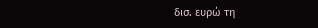δισ. ευρώ τη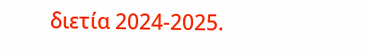διετία 2024-2025.